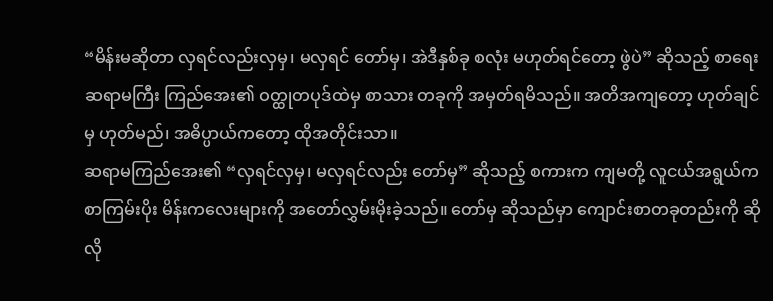“မိန်းမဆိုတာ လှရင်လည်းလှမှ၊ မလှရင် တော်မှ၊ အဲဒီနှစ်ခု စလုံး မဟုတ်ရင်တော့ ဖွဲပဲ” ဆိုသည့် စာရေးဆရာမကြီး ကြည်အေး၏ ဝတ္ထုတပုဒ်ထဲမှ စာသား တခုကို အမှတ်ရမိသည်။ အတိအကျတော့ ဟုတ်ချင်မှ ဟုတ်မည်၊ အဓိပ္ပာယ်ကတော့ ထိုအတိုင်းသာ။
ဆရာမကြည်အေး၏ “လှရင်လှမှ၊ မလှရင်လည်း တော်မှ” ဆိုသည့် စကားက ကျမတို့ လူငယ်အရွယ်က စာကြမ်းပိုး မိန်းကလေးများကို အတော်လွှမ်းမိုးခဲ့သည်။ တော်မှ ဆိုသည်မှာ ကျောင်းစာတခုတည်းကို ဆိုလို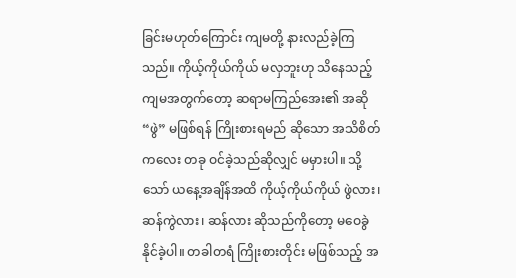ခြင်းမဟုတ်ကြောင်း ကျမတို့ နားလည်ခဲ့ကြသည်။ ကိုယ့်ကိုယ်ကိုယ် မလှဘူးဟု သိနေသည့် ကျမအတွက်တော့ ဆရာမကြည်အေး၏ အဆို “ဖွဲ” မဖြစ်ရန် ကြိုးစားရမည် ဆိုသော အသိစိတ်ကလေး တခု ဝင်ခဲ့သည်ဆိုလျှင် မမှားပါ။ သို့သော် ယနေ့အချိန်အထိ ကိုယ့်ကိုယ်ကိုယ် ဖွဲလား၊ ဆန်ကွဲလား၊ ဆန်လား ဆိုသည်ကိုတော့ မဝေခွဲနိုင်ခဲ့ပါ။ တခါတရံ ကြိုးစားတိုင်း မဖြစ်သည့် အ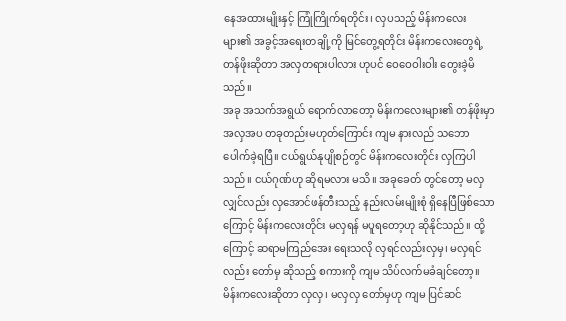နေအထားမျိုးနှင့် ကြုံကြိုက်ရတိုင်း၊ လှပသည့် မိန်းကလေးများ၏ အခွင့်အရေးတချို့ကို မြင်တွေ့ရတိုင်း မိန်းကလေးတွေရဲ့ တန်ဖိုးဆိုတာ အလှတရားပါလား ဟုပင် ဝေဝေဝါးဝါး တွေးခဲ့မိသည်။
အခု အသက်အရွယ် ရောက်လာတော့ မိန်းကလေးများ၏ တန်ဖိုးမှာ အလှအပ တခုတည်းမဟုတ်ကြောင်း ကျမ နားလည် သဘောပေါက်ခဲ့ရပြီ။ ငယ်ရွယ်နုပျိုစဉ်တွင် မိန်းကလေးတိုင်း လှကြပါသည်။ ငယ်ဂုဏ်ဟု ဆိုရမလား မသိ။ အခုခေတ် တွင်တော့ မလှလျှင်လည်း လှအောင်ဖန်တီးသည့် နည်းလမ်းမျိုးစုံ ရှိနေပြီဖြစ်သောကြောင့် မိန်းကလေးတိုင်း မလှရန် မပူရတော့ဟု ဆိုနိုင်သည်။ ထို့ကြောင့် ဆရာမကြည်အေး ရေးသလို လှရင်လည်းလှမှ၊ မလှရင်လည်း တော်မှ ဆိုသည့် စကားကို ကျမ သိပ်လက်မခံချင်တော့။ မိန်းကလေးဆိုတာ လှလှ၊ မလှလှ တော်မှဟု ကျမ ပြင်ဆင်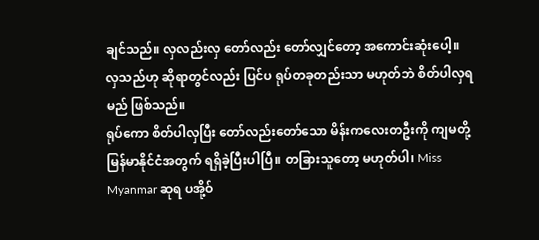ချင်သည်။ လှလည်းလှ တော်လည်း တော်လျှင်တော့ အကောင်းဆုံးပေါ့။
လှသည်ဟု ဆိုရာတွင်လည်း ပြင်ပ ရုပ်တခုတည်းသာ မဟုတ်ဘဲ စိတ်ပါလှရမည် ဖြစ်သည်။
ရုပ်ကော စိတ်ပါလှပြီး တော်လည်းတော်သော မိန်းကလေးတဦးကို ကျမတို့ မြန်မာနိုင်ငံအတွက် ရရှိခဲ့ပြီးပါပြီ။ တခြားသူတော့ မဟုတ်ပါ၊ Miss Myanmar ဆုရ ပအို့ဝ်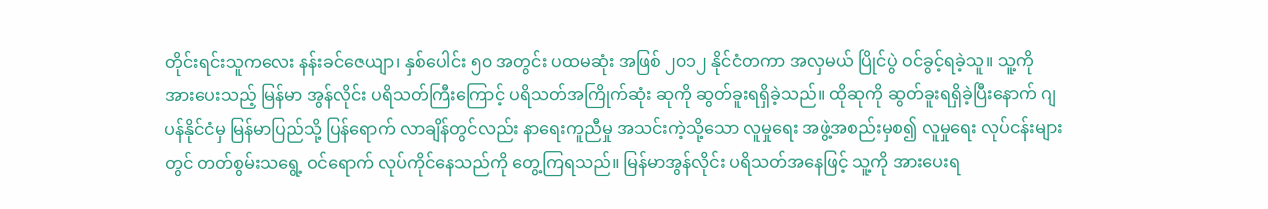တိုင်းရင်းသူကလေး နန်းခင်ဇေယျာ၊ နှစ်ပေါင်း ၅၀ အတွင်း ပထမဆုံး အဖြစ် ၂၀၁၂ နိုင်ငံတကာ အလှမယ် ပြိုင်ပွဲ ဝင်ခွင့်ရခဲ့သူ။ သူ့ကို အားပေးသည့် မြန်မာ အွန်လိုင်း ပရိသတ်ကြီးကြောင့် ပရိသတ်အကြိုက်ဆုံး ဆုကို ဆွတ်ခူးရရှိခဲ့သည်။ ထိုဆုကို ဆွတ်ခူးရရှိခဲ့ပြီးနောက် ဂျပန်နိုင်ငံမှ မြန်မာပြည်သို့ ပြန်ရောက် လာချိန်တွင်လည်း နာရေးကူညီမှု အသင်းကဲ့သို့သော လူမှုရေး အဖွဲ့အစည်းမှစ၍ လူမှုရေး လုပ်ငန်းများတွင် တတ်စွမ်းသရွေ့ ဝင်ရောက် လုပ်ကိုင်နေသည်ကို တွေ့ကြရသည်။ မြန်မာအွန်လိုင်း ပရိသတ်အနေဖြင့် သူ့ကို အားပေးရ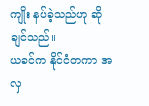ကျိုး နပ်ခဲ့သည်ဟု ဆိုချင်သည်။
ယခင်က နိုင်ငံတကာ အလှ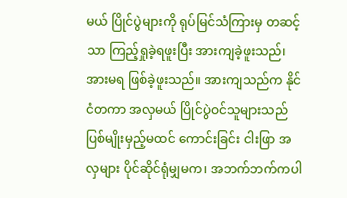မယ် ပြိုင်ပွဲများကို ရုပ်မြင်သံကြားမှ တဆင့်သာ ကြည့်ရှုခဲ့ရဖူးပြီး အားကျခဲ့ဖူးသည်၊ အားမရ ဖြစ်ခဲ့ဖူးသည်။ အားကျသည်က နိုင်ငံတကာ အလှမယ် ပြိုင်ပွဲဝင်သူများသည် ပြစ်မျိုးမှည့်မထင် ကောင်းခြင်း ငါးဖြာ အလှများ ပိုင်ဆိုင်ရုံမျှမက၊ အဘက်ဘက်ကပါ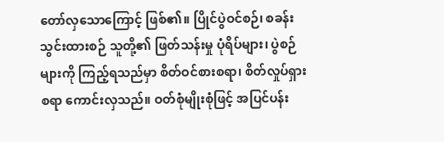တော်လှသောကြောင့် ဖြစ်၏။ ပြိုင်ပွဲဝင်စဉ်၊ စခန်းသွင်းထားစဉ် သူတို့၏ ဖြတ်သန်းမှု ပုံရိပ်များ၊ ပွဲစဉ်များကို ကြည့်ရသည်မှာ စိတ်ဝင်စားစရာ၊ စိတ်လှုပ်ရှားစရာ ကောင်းလှသည်။ ဝတ်စုံမျိုးစုံဖြင့် အပြင်ပန်း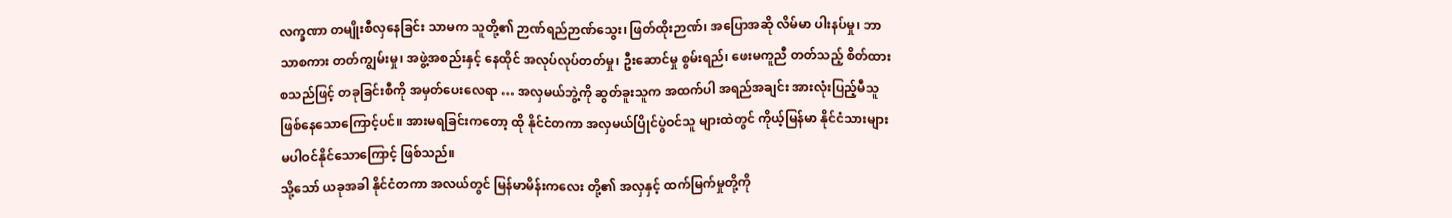လက္ခဏာ တမျိုးစီလှနေခြင်း သာမက သူတို့၏ ဉာဏ်ရည်ဉာဏ်သွေး၊ ဖြတ်ထိုးဉာဏ်၊ အပြောအဆို လိမ်မာ ပါးနပ်မှု၊ ဘာသာစကား တတ်ကျွမ်းမှု၊ အဖွဲ့အစည်းနှင့် နေထိုင် အလုပ်လုပ်တတ်မှု၊ ဦးဆောင်မှု စွမ်းရည်၊ ဖေးမကူညီ တတ်သည့် စိတ်ထား စသည်ဖြင့် တခုခြင်းစီကို အမှတ်ပေးလေရာ … အလှမယ်ဘွဲ့ကို ဆွတ်ခူးသူက အထက်ပါ အရည်အချင်း အားလုံးပြည့်မီသူ ဖြစ်နေသောကြောင့်ပင်။ အားမရခြင်းကတော့ ထို နိုင်ငံတကာ အလှမယ်ပြိုင်ပွဲဝင်သူ များထဲတွင် ကိုယ့်မြန်မာ နိုင်ငံသားများ မပါဝင်နိုင်သောကြောင့် ဖြစ်သည်။
သို့သော် ယခုအခါ နိုင်ငံတကာ အလယ်တွင် မြန်မာမိန်းကလေး တို့၏ အလှနှင့် ထက်မြက်မှုတို့ကို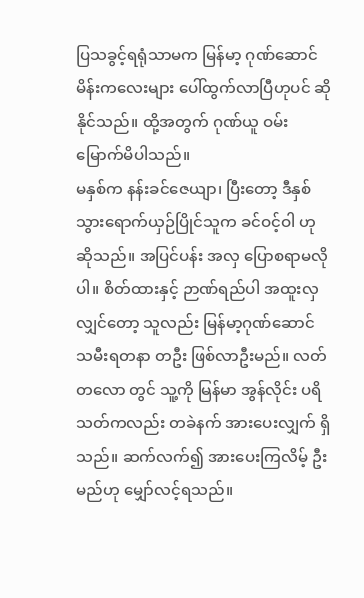ပြသခွင့်ရရုံသာမက မြန်မာ့ ဂုဏ်ဆောင် မိန်းကလေးများ ပေါ်ထွက်လာပြီဟုပင် ဆိုနိုင်သည်။ ထို့အတွက် ဂုဏ်ယူ ဝမ်းမြောက်မိပါသည်။
မနှစ်က နန်းခင်ဇေယျာ၊ ပြီးတော့ ဒီနှစ် သွားရောက်ယှဉ်ပြိုင်သူက ခင်ဝင့်ဝါ ဟု ဆိုသည်။ အပြင်ပန်း အလှ ပြောစရာမလိုပါ။ စိတ်ထားနှင့် ဉာဏ်ရည်ပါ အထူးလှလျှင်တော့ သူလည်း မြန်မာ့ဂုဏ်ဆောင် သမီးရတနာ တဦး ဖြစ်လာဦးမည်။ လတ်တလော တွင် သူ့ကို မြန်မာ အွန်လိုင်း ပရိသတ်ကလည်း တခဲနက် အားပေးလျှက် ရှိသည်။ ဆက်လက်၍ အားပေးကြလိမ့် ဦးမည်ဟု မျှော်လင့်ရသည်။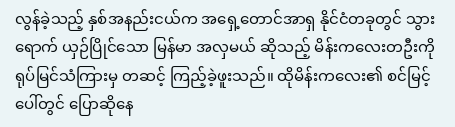လွန်ခဲ့သည့် နှစ်အနည်းငယ်က အရှေ့တောင်အာရှ နိုင်ငံတခုတွင် သွားရောက် ယှဉ်ပြိုင်သော မြန်မာ အလှမယ် ဆိုသည့် မိန်းကလေးတဦးကို ရုပ်မြင်သံကြားမှ တဆင့် ကြည့်ခဲ့ဖူးသည်။ ထိုမိန်းကလေး၏ စင်မြင့်ပေါ်တွင် ပြောဆိုနေ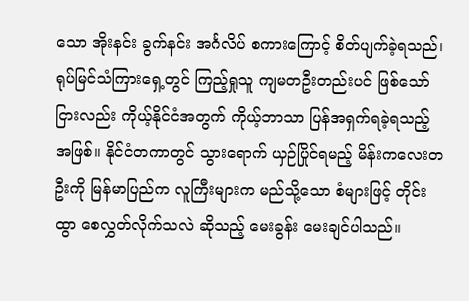သော အိုးနင်း ခွက်နင်း အင်္ဂလိပ် စကားကြောင့် စိတ်ပျက်ခဲ့ရသည်၊ ရုပ်မြင်သံကြားရှေ့တွင် ကြည့်ရှုသူ ကျမတဦးတည်းပင် ဖြစ်သော်ငြားလည်း ကိုယ့်နိုင်ငံအတွက် ကိုယ့်ဘာသာ ပြန်အရှက်ရခဲ့ရသည့် အဖြစ်။ နိုင်ငံတကာတွင် သွားရောက် ယှဉ်ပြိုင်ရမည့် မိန်းကလေးတဦးကို မြန်မာပြည်က လူကြီးများက မည်သို့သော စံများဖြင့် တိုင်းထွာ စေလွှတ်လိုက်သလဲ ဆိုသည့် မေးခွန်း မေးချင်ပါသည်။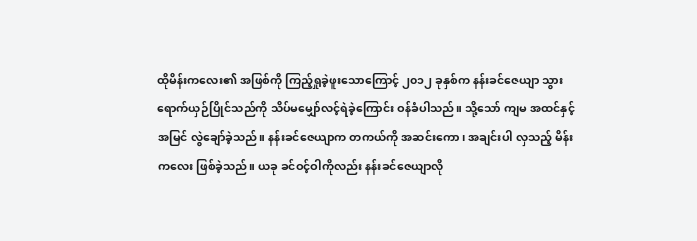ထိုမိန်းကလေး၏ အဖြစ်ကို ကြည့်ရှုခဲ့ဖူးသောကြောင့် ၂၀၁၂ ခုနှစ်က နန်းခင်ဇေယျာ သွားရောက်ယှဉ်ပြိုင်သည်ကို သိပ်မမျှော်လင့်ရဲခဲ့ကြောင်း ဝန်ခံပါသည်။ သို့သော် ကျမ အထင်နှင့် အမြင် လွဲချော်ခဲ့သည်။ နန်းခင်ဇေယျာက တကယ်ကို အဆင်းကော၊ အချင်းပါ လှသည့် မိန်းကလေး ဖြစ်ခဲ့သည်။ ယခု ခင်ဝင့်ဝါကိုလည်း နန်းခင်ဇေယျာလို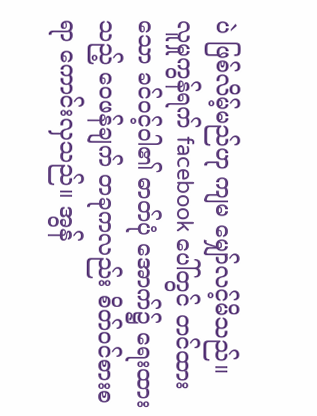ပဲ ဖြစ်လိမ့်မည်ဟု ကျမ မျှော်လင့်မိသည်။
လူမှုကွန်ရက် facebook ပေါ်တွင် တင်ထားသော ခင်ဝင့်ဝါ၏ ဓာတ်ပုံ အောက်၌ ရေးထားသည့် ဝေဖန်ချက် တခုကလည်း စိတ်ဝင်စားစရာ ကောင်းလှသည်။ အွန်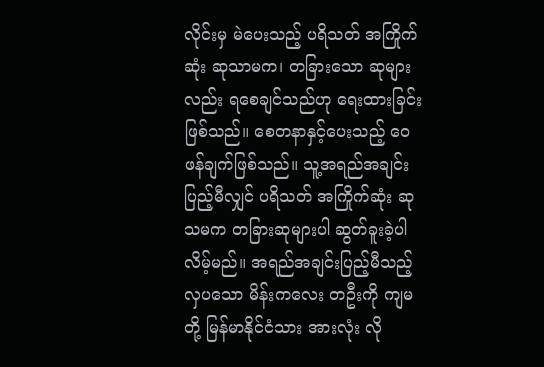လိုင်းမှ မဲပေးသည့် ပရိသတ် အကြိုက်ဆုံး ဆုသာမက၊ တခြားသော ဆုများလည်း ရစေချင်သည်ဟု ရေးထားခြင်း ဖြစ်သည်။ စေတနာနှင့်ပေးသည့် ဝေဖန်ချက်ဖြစ်သည်။ သူ့အရည်အချင်း ပြည့်မီလျှင် ပရိသတ် အကြိုက်ဆုံး ဆုသမက တခြားဆုများပါ ဆွတ်ခူးခဲ့ပါလိမ့်မည်။ အရည်အချင်းပြည့်မီသည့် လှပသော မိန်းကလေး တဦးကို ကျမတို့ မြန်မာနိုင်ငံသား အားလုံး လို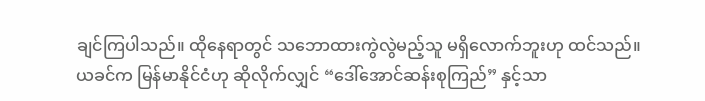ချင်ကြပါသည်။ ထိုနေရာတွင် သဘောထားကွဲလွဲမည့်သူ မရှိလောက်ဘူးဟု ထင်သည်။
ယခင်က မြန်မာနိုင်ငံဟု ဆိုလိုက်လျှင် “ဒေါ်အောင်ဆန်းစုကြည်” နှင့်သာ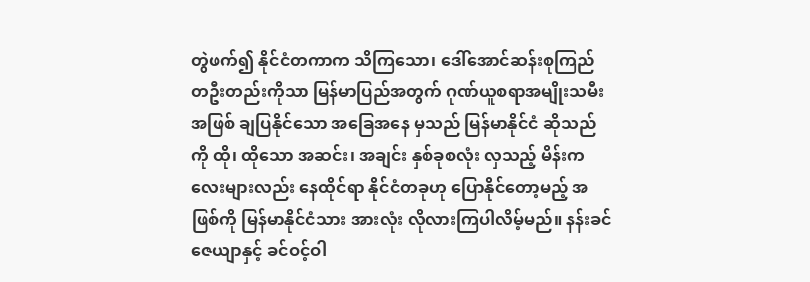တွဲဖက်၍ နိုင်ငံတကာက သိကြသော၊ ဒေါ်အောင်ဆန်းစုကြည် တဦးတည်းကိုသာ မြန်မာပြည်အတွက် ဂုဏ်ယူစရာအမျိုးသမီး အဖြစ် ချပြနိုင်သော အခြေအနေ မှသည် မြန်မာနိုင်ငံ ဆိုသည်ကို ထို၊ ထိုသော အဆင်း၊ အချင်း နှစ်ခုစလုံး လှသည့် မိန်းကလေးများလည်း နေထိုင်ရာ နိုင်ငံတခုဟု ပြောနိုင်တော့မည့် အဖြစ်ကို မြန်မာနိုင်ငံသား အားလုံး လိုလားကြပါလိမ့်မည်။ နန်းခင်ဇေယျာနှင့် ခင်ဝင့်ဝါ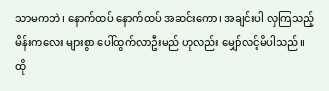သာမကဘဲ၊ နောက်ထပ် နောက်ထပ် အဆင်းကော၊ အချင်းပါ လှကြသည့် မိန်းကလေး များစွာ ပေါ်ထွက်လာဦးမည် ဟုလည်း မျှော်လင့်မိပါသည်။
ထို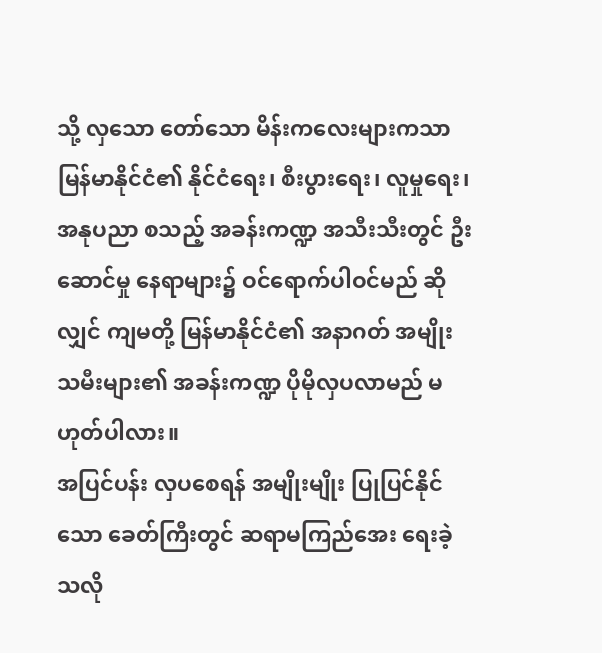သို့ လှသော တော်သော မိန်းကလေးများကသာ မြန်မာနိုင်ငံ၏ နိုင်ငံရေး၊ စီးပွားရေး၊ လူမှုရေး၊ အနုပညာ စသည့် အခန်းကဏ္ဍ အသီးသီးတွင် ဦးဆောင်မှု နေရာများ၌ ဝင်ရောက်ပါဝင်မည် ဆိုလျှင် ကျမတို့ မြန်မာနိုင်ငံ၏ အနာဂတ် အမျိုးသမီးများ၏ အခန်းကဏ္ဍ ပိုမိုလှပလာမည် မဟုတ်ပါလား။
အပြင်ပန်း လှပစေရန် အမျိုးမျိုး ပြုပြင်နိုင်သော ခေတ်ကြီးတွင် ဆရာမကြည်အေး ရေးခဲ့သလို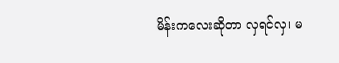မိန်းကလေးဆိုတာ လှရင်လှ၊ မ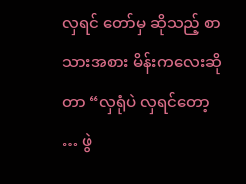လှရင် တော်မှ ဆိုသည့် စာသားအစား မိန်းကလေးဆိုတာ “လှရုံပဲ လှရင်တော့ … ဖွဲ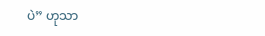ပဲ” ဟုသာ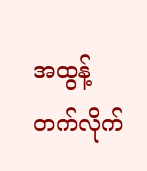အထွန့်တက်လိုက်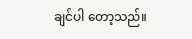ချင်ပါ တော့သည်။